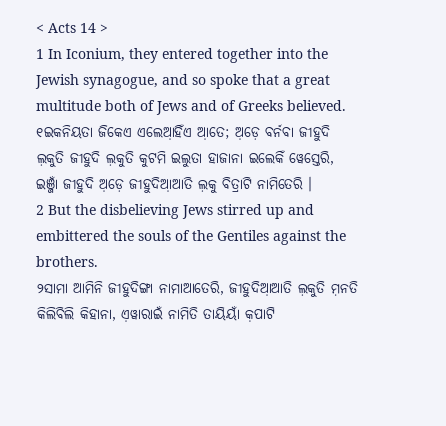< Acts 14 >
1 In Iconium, they entered together into the Jewish synagogue, and so spoke that a great multitude both of Jews and of Greeks believed.
୧ଇକନିୟତା ଜିକେଏ ଏଲେଆ଼ହିଁଏ ଆ଼ତେ; ଅ଼ଡ଼େ ବର୍ନବା ଜୀହୁଦି ଲ଼କୁତି ଜୀହୁଦି ଲ଼କୁତି କୁଟମି ଇଲୁତା ହାଜାନା ଇଲେକିଁ ୱେସ୍ତେରି, ଇଞ୍ଜାଁ ଜୀହୁଦି ଅ଼ଡ଼େ ଜୀହୁଦିଆ଼ଆତି ଲ଼କୁ ବିତ୍ରାଟି ନାମିତେରି ।
2 But the disbelieving Jews stirred up and embittered the souls of the Gentiles against the brothers.
୨ସାମା ଆମିନି ଜୀହୁଦିଙ୍ଗା ନାମାଆତେରି, ଜୀହୁଦିଆ଼ଆତି ଲ଼କୁତି ମ଼ନତି କିଲିବିଲି କିହାନା, ଏ଼ୱାରାଇଁ ନାମିତି ତାୟିୟାଁ କ଼ପାଟି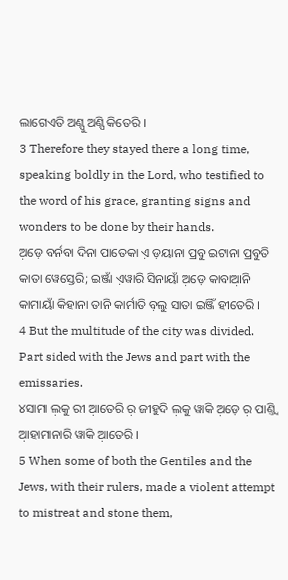ଲାଗେଏତି ଅଣ୍ପୁ ଅଣ୍ପି କିତେରି ।
3 Therefore they stayed there a long time, speaking boldly in the Lord, who testified to the word of his grace, granting signs and wonders to be done by their hands.
ଅ଼ଡ଼େ ବର୍ନବା ଦିନା ପାତେକା ଏ଼ ଡ଼ୟାନା ପ୍ରବୁ ଇଟାନା ପ୍ରବୁତି କାତା ୱେସ୍ତେରି; ଇଞ୍ଜାଁ ଏ଼ୱାରି ସିନାୟାଁ ଅ଼ଡ଼େ କାବାଆ଼ନି କାମାୟାଁ କିହାନା ତାନି କାର୍ମାତି ବ଼ଲୁ ସାତା ଇଞ୍ଜିଁ ହୀତେରି ।
4 But the multitude of the city was divided. Part sided with the Jews and part with the emissaries.
୪ସାମା ଲ଼କୁ ରୀ ଆ଼ତେରି ର଼ ଜୀହୁଦି ଲ଼କୁ ୱାକି ଅ଼ଡ଼େ ର଼ ପାଣ୍ତ୍ୱି ଆ଼ହାମାନାରି ୱାକି ଆ଼ତେରି ।
5 When some of both the Gentiles and the Jews, with their rulers, made a violent attempt to mistreat and stone them,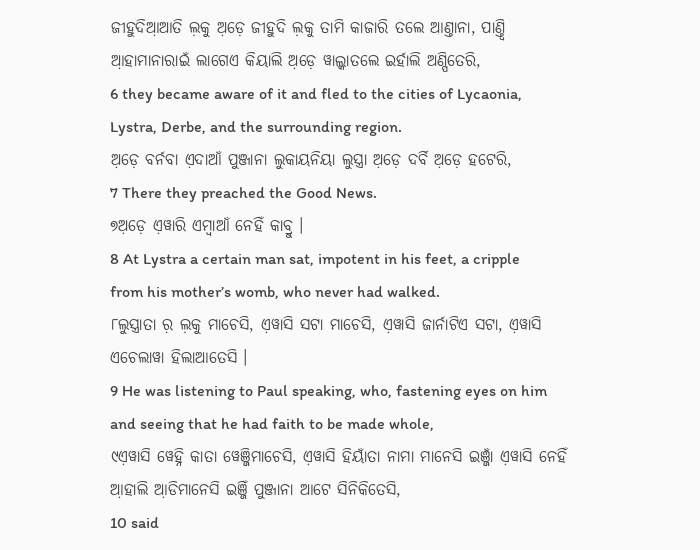ଜୀହୁଦିଆ଼ଆତି ଲ଼କୁ ଅ଼ଡ଼େ ଜୀହୁଦି ଲ଼କୁ ତାମି କାଜାରି ତଲେ ଆଣ୍ତାନା, ପାଣ୍ତ୍ୱି ଆ଼ହାମାନାରାଇଁ ଲାଗେଏ କିୟାଲି ଅ଼ଡ଼େ ୱାଲ୍କାତଲେ ଇର୍ହାଲି ଅଣ୍ପିତେରି,
6 they became aware of it and fled to the cities of Lycaonia, Lystra, Derbe, and the surrounding region.
ଅ଼ଡ଼େ ବର୍ନବା ଏ଼ଦାଆଁ ପୁଞ୍ଜାନା ଲୁକାୟନିୟା ଲୁସ୍ତ୍ରା ଅ଼ଡ଼େ ଦର୍ବି ଅ଼ଡ଼େ ହଟେରି,
7 There they preached the Good News.
୭ଅ଼ଡ଼େ ଏ଼ୱାରି ଏମ୍ବାଆଁ ନେହିଁ କାବ୍ରୁ ।
8 At Lystra a certain man sat, impotent in his feet, a cripple from his mother’s womb, who never had walked.
୮ଲୁସ୍ତ୍ରାତା ର଼ ଲ଼କୁ ମାଚେସି, ଏ଼ୱାସି ସଟା ମାଚେସି, ଏ଼ୱାସି ଜାର୍ନାଟିଏ ସଟା, ଏ଼ୱାସି ଏଚେଲାୱା ହିଲାଆତେସି ।
9 He was listening to Paul speaking, who, fastening eyes on him and seeing that he had faith to be made whole,
୯ଏ଼ୱାସି ୱେହ୍ନି କାତା ୱେଞ୍ଜିମାଚେସି, ଏ଼ୱାସି ହିୟାଁତା ନାମା ମାନେସି ଇଞ୍ଜାଁ ଏ଼ୱାସି ନେହିଁ ଆ଼ହାଲି ଆ଼ଡିମାନେସି ଇଞ୍ଜିଁ ପୁଞ୍ଜାନା ଆଟେ ସିନିକିତେସି,
10 said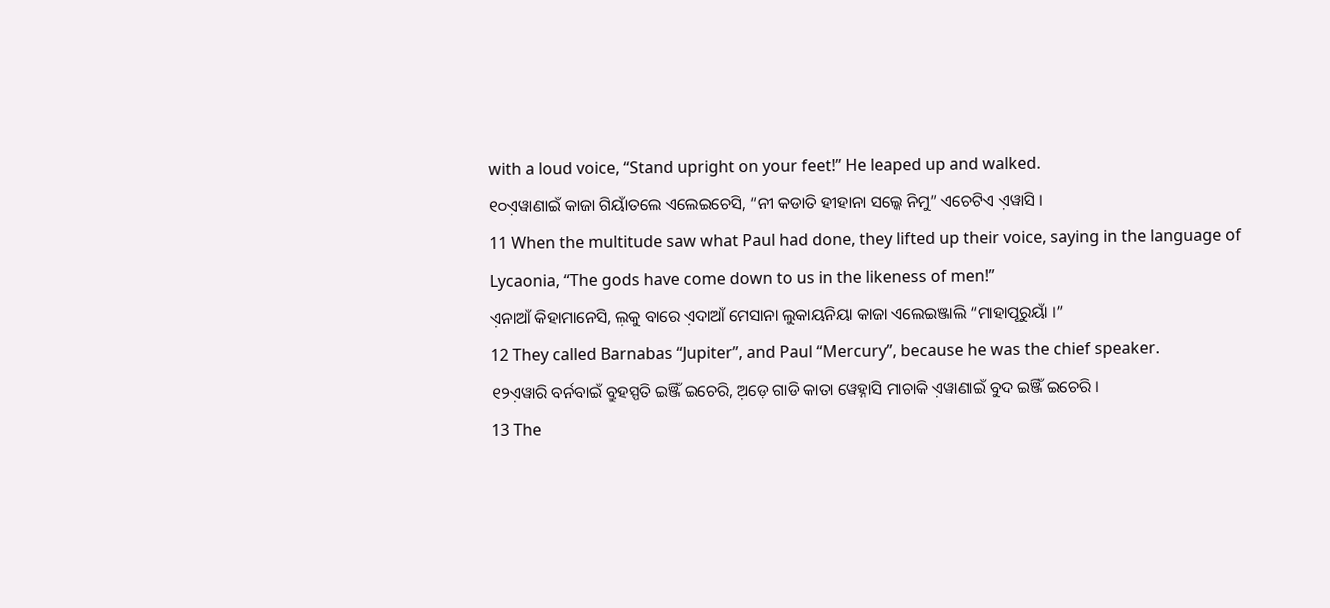with a loud voice, “Stand upright on your feet!” He leaped up and walked.
୧୦ଏ଼ୱାଣାଇଁ କାଜା ଗିୟାଁତଲେ ଏଲେଇଚେସି, “ନୀ କଡାତି ହୀହାନା ସଲ୍କେ ନିମୁ” ଏଚେଟିଏ ଏ଼ୱାସି ।
11 When the multitude saw what Paul had done, they lifted up their voice, saying in the language of Lycaonia, “The gods have come down to us in the likeness of men!”
ଏ଼ନାଆଁ କିହାମାନେସି, ଲ଼କୁ ବାରେ ଏ଼ଦାଆଁ ମେସାନା ଲୁକାୟନିୟା କାଜା ଏଲେଇଞ୍ଜାଲି “ମାହାପୂରୁୟାଁ ।”
12 They called Barnabas “Jupiter”, and Paul “Mercury”, because he was the chief speaker.
୧୨ଏ଼ୱାରି ବର୍ନବାଇଁ ବ୍ରୁହସ୍ପତି ଇଞ୍ଜିଁ ଇଚେରି, ଅ଼ଡ଼େ ଗାଡି କାତା ୱେହ୍ନାସି ମାଚାକି ଏ଼ୱାଣାଇଁ ବୁଦ ଇଞ୍ଜିଁ ଇଚେରି ।
13 The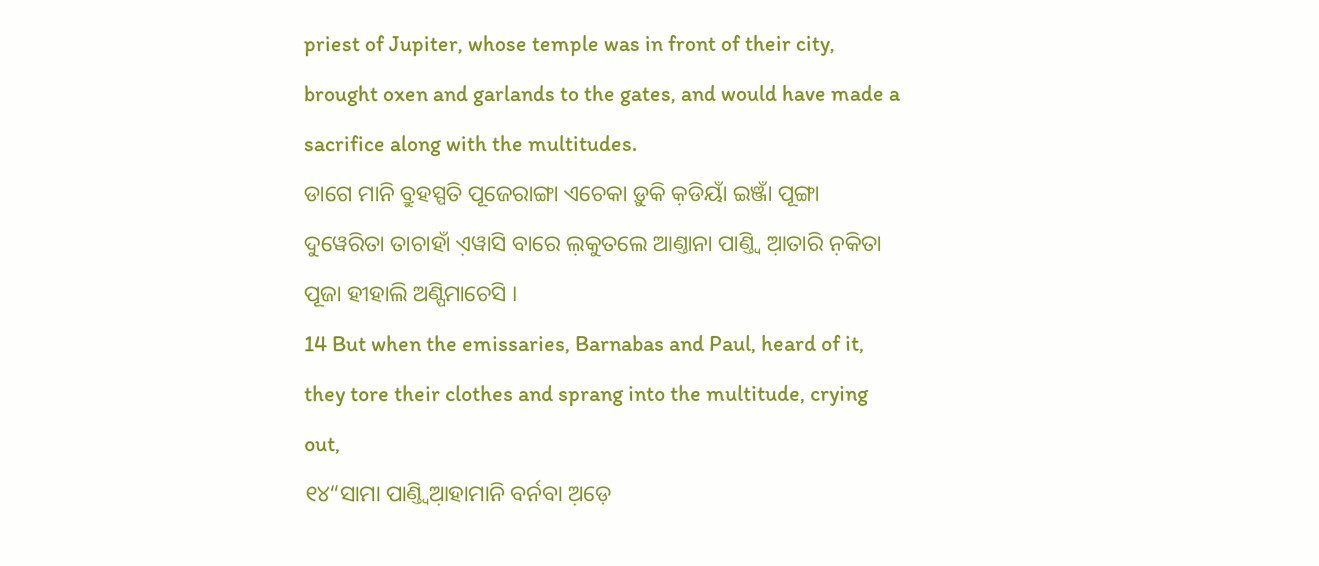priest of Jupiter, whose temple was in front of their city, brought oxen and garlands to the gates, and would have made a sacrifice along with the multitudes.
ଡାଗେ ମାନି ବ୍ରୁହସ୍ପତି ପୂଜେରାଙ୍ଗା ଏଚେକା ଡ଼ୁକି କ଼ଡିୟାଁ ଇଞ୍ଜାଁ ପୂଙ୍ଗା ଦୁୱେରିତା ତାଚାହାଁ ଏ଼ୱାସି ବାରେ ଲ଼କୁତଲେ ଆଣ୍ତାନା ପାଣ୍ତ୍ୱି ଆ଼ତାରି ନ଼କିତା ପୂଜା ହୀହାଲି ଅଣ୍ପିମାଚେସି ।
14 But when the emissaries, Barnabas and Paul, heard of it, they tore their clothes and sprang into the multitude, crying out,
୧୪“ସାମା ପାଣ୍ତ୍ୱିଆ଼ହାମାନି ବର୍ନବା ଅ଼ଡ଼େ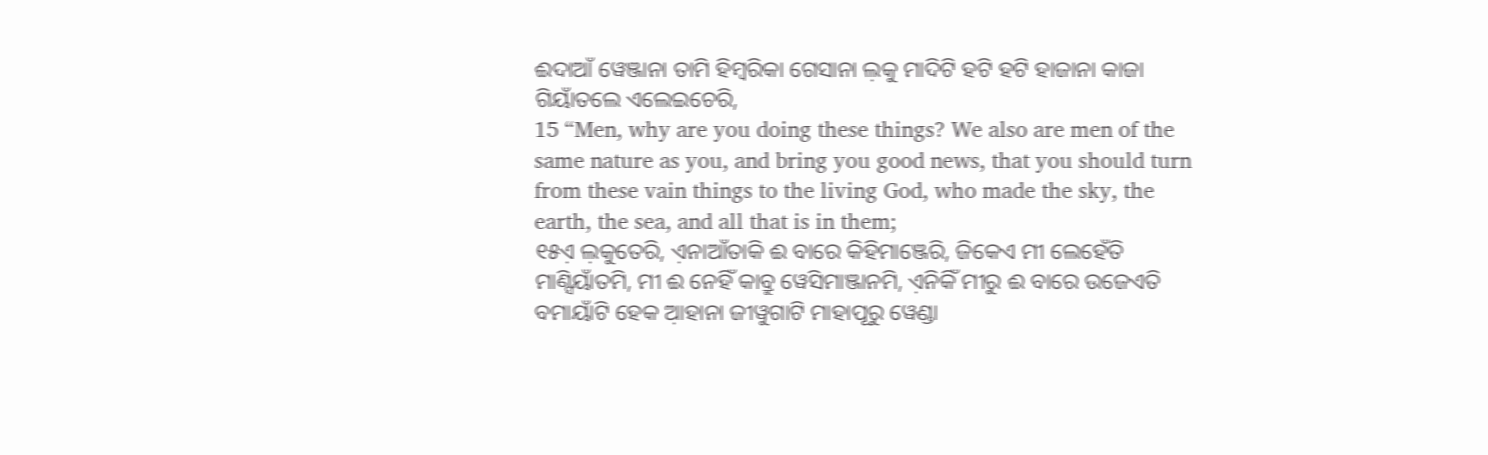ଈଦାଆଁ ୱେଞ୍ଜାନା ତାମି ହିମ୍ବରିକା ଗେସାନା ଲ଼କୁ ମାଦିଟି ହଟି ହଟି ହାଜାନା କାଜା ଗିୟାଁତଲେ ଏଲେଇଚେରି,
15 “Men, why are you doing these things? We also are men of the same nature as you, and bring you good news, that you should turn from these vain things to the living God, who made the sky, the earth, the sea, and all that is in them;
୧୫ଏ଼ ଲ଼କୁତେରି, ଏ଼ନାଆଁତାକି ଈ ବାରେ କିହିମାଞ୍ଜେରି, ଜିକେଏ ମୀ ଲେହେଁତି ମାଣ୍ସିୟାଁତମି, ମୀ ଈ ନେହିଁ କାବ୍ରୁ ୱେସିମାଞ୍ଜାନମି, ଏ଼ନିକିଁ ମୀରୁ ଈ ବାରେ ଉଜେଏତି ବମାୟାଁଟି ହେକ ଆ଼ହାନା ଜୀୱୁଗାଟି ମାହାପୂରୁ ୱେଣ୍ଡା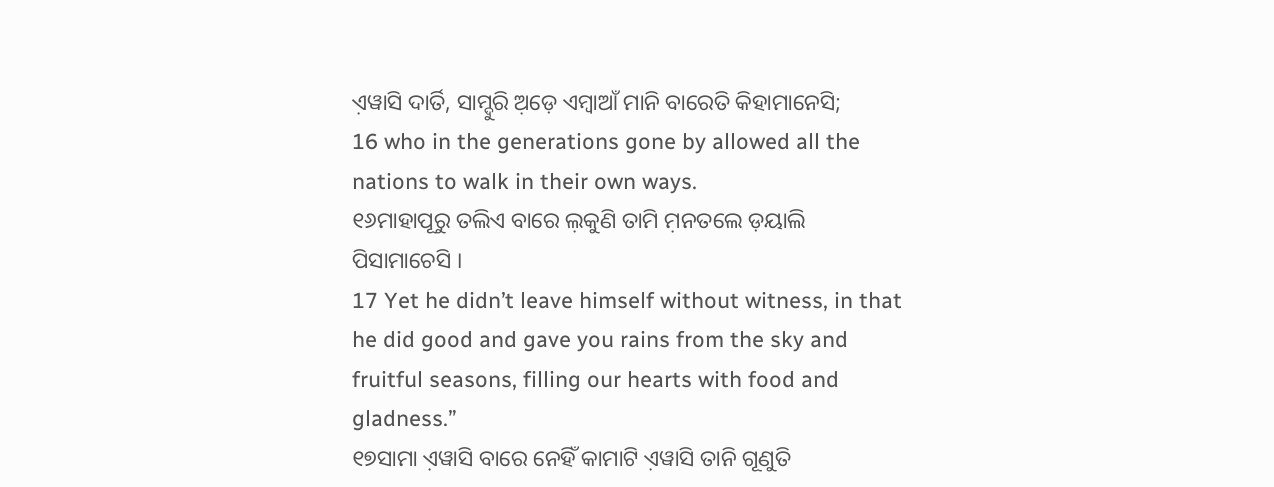ଏ଼ୱାସି ଦାର୍ତି, ସାମ୍ଦୁରି ଅ଼ଡ଼େ ଏମ୍ବାଆଁ ମାନି ବାରେତି କିହାମାନେସି;
16 who in the generations gone by allowed all the nations to walk in their own ways.
୧୬ମାହାପୂରୁ ତଲିଏ ବାରେ ଲ଼କୁଣି ତାମି ମ଼ନତଲେ ଡ଼ୟାଲି ପିସାମାଚେସି ।
17 Yet he didn’t leave himself without witness, in that he did good and gave you rains from the sky and fruitful seasons, filling our hearts with food and gladness.”
୧୭ସାମା ଏ଼ୱାସି ବାରେ ନେହିଁ କାମାଟି ଏ଼ୱାସି ତାନି ଗୂଣୁତି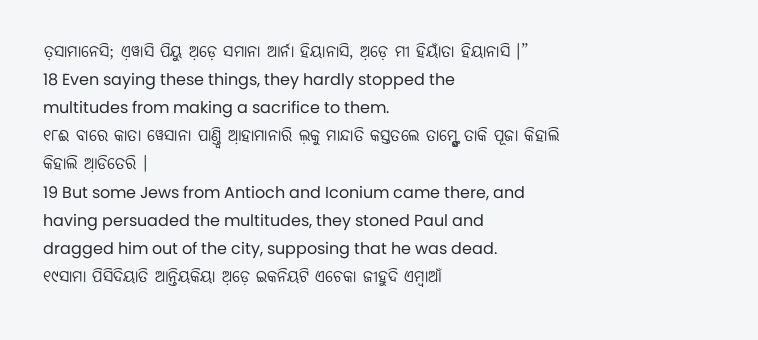ତ଼ସାମାନେସି; ଏ଼ୱାସି ପିୟୁ ଅ଼ଡ଼େ ସମାନା ଆର୍ନା ହିୟାନାସି, ଅ଼ଡ଼େ ମୀ ହିୟାଁତା ହିୟାନାସି ।”
18 Even saying these things, they hardly stopped the multitudes from making a sacrifice to them.
୧୮ଈ ବାରେ କାତା ୱେସାନା ପାଣ୍ତ୍ୱି ଆ଼ହାମାନାରି ଲ଼କୁ ମାନ୍ଦାତି କସ୍ତତଲେ ତାମ୍ଙ୍ଗେ ତାକି ପୂଜା କିହାଲି କିହାଲି ଆ଼ଡିତେରି ।
19 But some Jews from Antioch and Iconium came there, and having persuaded the multitudes, they stoned Paul and dragged him out of the city, supposing that he was dead.
୧୯ସାମା ପିସିଦିୟାତି ଆନ୍ତିୟକିୟା ଅ଼ଡ଼େ ଇକନିୟଟି ଏଚେକା ଜୀହୁଦି ଏମ୍ୱାଆଁ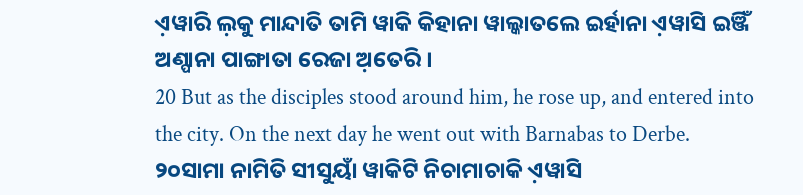ଏ଼ୱାରି ଲ଼କୁ ମାନ୍ଦାତି ତାମି ୱାକି କିହାନା ୱାଲ୍କାତଲେ ଇର୍ହାନା ଏ଼ୱାସି ଇଞ୍ଜିଁ ଅଣ୍ପାନା ପାଙ୍ଗାତା ରେଜା ଅ଼ତେରି ।
20 But as the disciples stood around him, he rose up, and entered into the city. On the next day he went out with Barnabas to Derbe.
୨୦ସାମା ନାମିତି ସୀସୁୟାଁ ୱାକିଟି ନିଚାମାଚାକି ଏ଼ୱାସି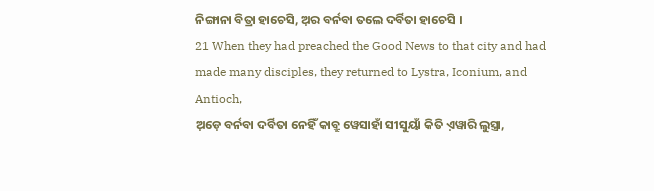ନିଙ୍ଗାନା ବିତ୍ରା ହାଚେସି, ଅ଼ର ବର୍ନବା ତଲେ ଦର୍ବିତା ହାଚେସି ।
21 When they had preached the Good News to that city and had made many disciples, they returned to Lystra, Iconium, and Antioch,
ଅ଼ଡ଼େ ବର୍ନବା ଦର୍ବିତା ନେହିଁ କାବ୍ରୁ ୱେସାହାଁ ସୀସୁୟାଁ କିତି ଏ଼ୱାରି ଲୁସ୍ତ୍ରା,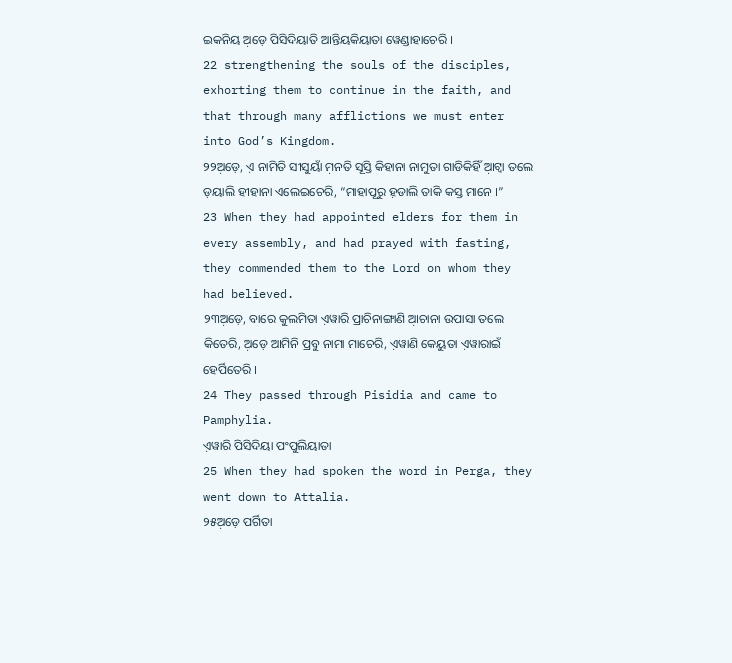ଇକନିୟ ଅ଼ଡ଼େ ପିସିଦିୟାତି ଆନ୍ତିୟକିୟାତା ୱେଣ୍ଡାହାଚେରି ।
22 strengthening the souls of the disciples, exhorting them to continue in the faith, and that through many afflictions we must enter into God’s Kingdom.
୨୨ଅ଼ଡ଼େ, ଏ଼ ନାମିତି ସୀସୁୟାଁ ମ଼ନତି ସୂସ୍ତି କିହାନା ନାମୁତା ଗାଡିକିହିଁ ଆ଼ଟ୍ୱା ତଲେ ଡ଼ୟାଲି ହୀହାନା ଏଲେଇଚେରି, “ମାହାପୂରୁ ହ଼ଡାଲି ତାକି କସ୍ତ ମାନେ ।”
23 When they had appointed elders for them in every assembly, and had prayed with fasting, they commended them to the Lord on whom they had believed.
୨୩ଅ଼ଡ଼େ, ବାରେ କୁଲମିତା ଏ଼ୱାରି ପ୍ରାଚିନାଙ୍ଗାଣି ଆ଼ଚାନା ଉପାସା ତଲେ କିତେରି, ଅ଼ଡ଼େ ଆମିନି ପ୍ରବୁ ନାମା ମାଚେରି, ଏ଼ୱାଣି କେୟୁତା ଏ଼ୱାରାଇଁ ହେର୍ପିତେରି ।
24 They passed through Pisidia and came to Pamphylia.
ଏ଼ୱାରି ପିସିଦିୟା ପଂପୁଲିୟାତା
25 When they had spoken the word in Perga, they went down to Attalia.
୨୫ଅ଼ଡ଼େ ପର୍ଗିତା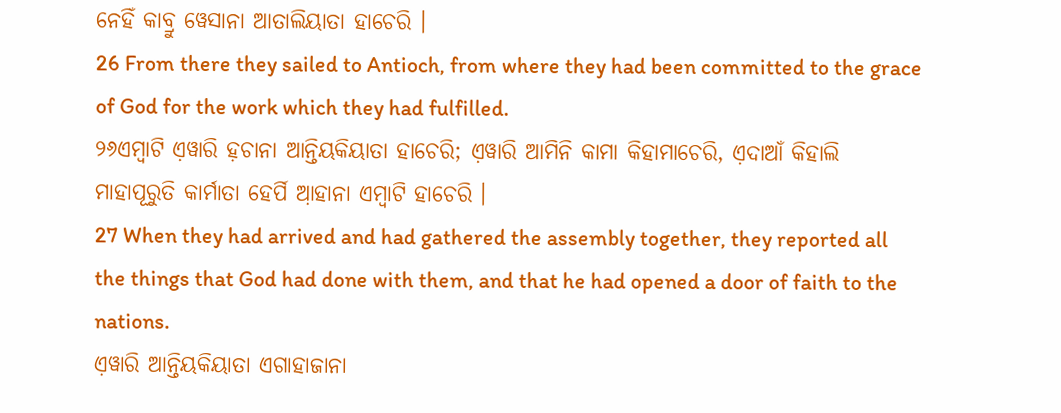ନେହିଁ କାବ୍ରୁ ୱେସାନା ଆତାଲିୟାତା ହାଚେରି ।
26 From there they sailed to Antioch, from where they had been committed to the grace of God for the work which they had fulfilled.
୨୬ଏମ୍ବାଟି ଏ଼ୱାରି ହ଼ଚାନା ଆନ୍ତିୟକିୟାତା ହାଚେରି; ଏ଼ୱାରି ଆମିନି କାମା କିହାମାଚେରି, ଏ଼ଦାଆଁ କିହାଲି ମାହାପୂରୁତି କାର୍ମାତା ହେର୍ପି ଆ଼ହାନା ଏମ୍ବାଟି ହାଚେରି ।
27 When they had arrived and had gathered the assembly together, they reported all the things that God had done with them, and that he had opened a door of faith to the nations.
ଏ଼ୱାରି ଆନ୍ତିୟକିୟାତା ଏଗାହାଜାନା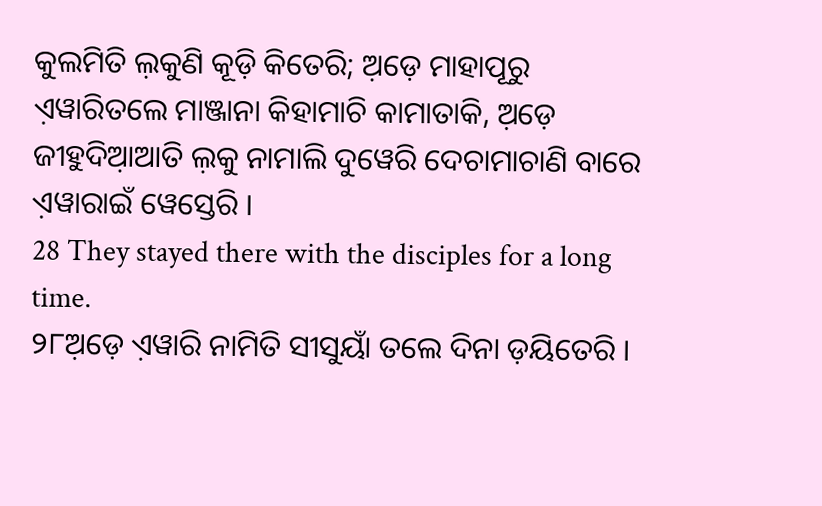କୁଲମିତି ଲ଼କୁଣି କୂଡ଼ି କିତେରି; ଅ଼ଡ଼େ ମାହାପୂରୁ ଏ଼ୱାରିତଲେ ମାଞ୍ଜାନା କିହାମାଚି କାମାତାକି, ଅ଼ଡ଼େ ଜୀହୁଦିଆ଼ଆତି ଲ଼କୁ ନାମାଲି ଦୁୱେରି ଦେଚାମାଚାଣି ବାରେ ଏ଼ୱାରାଇଁ ୱେସ୍ତେରି ।
28 They stayed there with the disciples for a long time.
୨୮ଅ଼ଡ଼େ ଏ଼ୱାରି ନାମିତି ସୀସୁୟାଁ ତଲେ ଦିନା ଡ଼ୟିତେରି ।